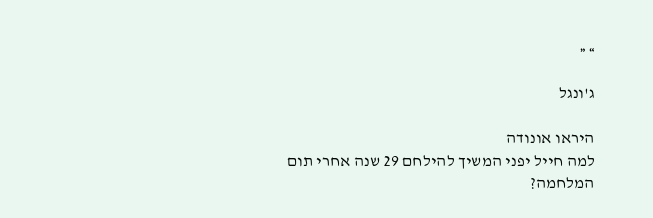» «

ג'ונגל

היראו אונודה
למה חייל יפני המשיך להילחם 29 שנה אחרי תום המלחמה?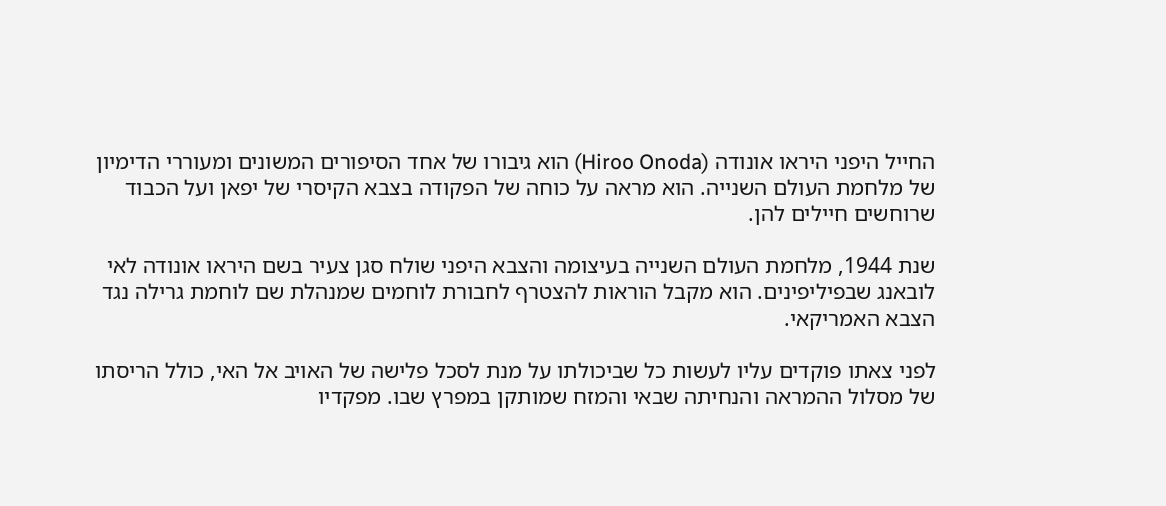החייל היפני היראו אונודה (Hiroo Onoda) הוא גיבורו של אחד הסיפורים המשונים ומעוררי הדימיון של מלחמת העולם השנייה. הוא מראה על כוחה של הפקודה בצבא הקיסרי של יפאן ועל הכבוד שרוחשים חיילים להן.

שנת 1944, מלחמת העולם השנייה בעיצומה והצבא היפני שולח סגן צעיר בשם היראו אונודה לאי לובאנג שבפיליפינים. הוא מקבל הוראות להצטרף לחבורת לוחמים שמנהלת שם לוחמת גרילה נגד הצבא האמריקאי.

לפני צאתו פוקדים עליו לעשות כל שביכולתו על מנת לסכל פלישה של האויב אל האי, כולל הריסתו של מסלול ההמראה והנחיתה שבאי והמזח שמותקן במפרץ שבו. מפקדיו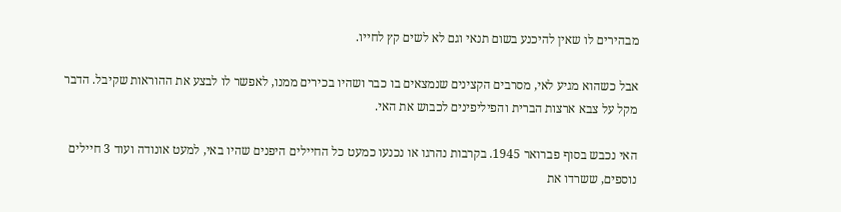מבהירים לו שאין להיכנע בשום תנאי וגם לא לשים קץ לחייו.

אבל כשהוא מגיע לאי, מסרבים הקצינים שנמצאים בו כבר ושהיו בכירים ממנו, לאפשר לו לבצע את ההוראות שקיבל. הדבר מקל על צבא ארצות הברית והפיליפינים לכבוש את האי.

האי נכבש בסוף פברואר 1945. בקרבות נהרגו או נכנעו כמעט כל החיילים היפנים שהיו באי, למעט אונודה ועוד 3 חיילים נוספים, ששרדו את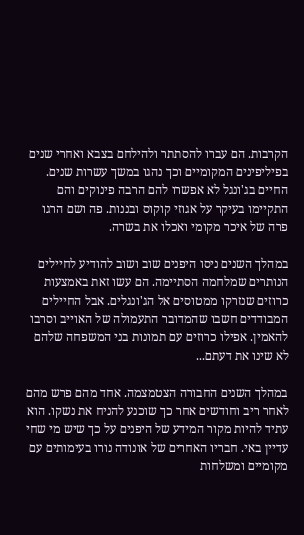הקרבות. הם עברו להסתתר ולהילחם בצבא ואחרי שנים בפיליפינים המקומיים וכך נהגו במשך עשרות שנים. החיים בג'ונגל לא אפשרו להם הרבה פינוקים והם התקיימו בעיקר על אגוזי קוקוס ובננות. פה ושם הרגו פרה של איכר מקומי ואכלו את בשרה.

במהלך השנים ניסו היפנים שוב ושוב להודיע לחיילים הנותרים שמלחמה הסתיימה. הם עשו זאת באמצעות כרוזים שנזרקו ממטוסים אל הג'ונגלים. אבל החיילים המבודדים חשבו שהמדובר התעמולה של האוייב וסרבו להאמין. אפילו כרוזים עם תמונות בני המשפחה שלהם לא שינו את דעתם...

במהלך השנים החבורה הצטמצמה. אחד מהם פרש מהם לאחר ריב וחודשים אחר כך שוכנע להניח את נשקו. הוא עתיד להיות מקור המידע של היפנים על כך שיש מי שחי עדיין באי. חבריו האחרים של אונודה נורו בעימותים עם מקומיים ומשלחות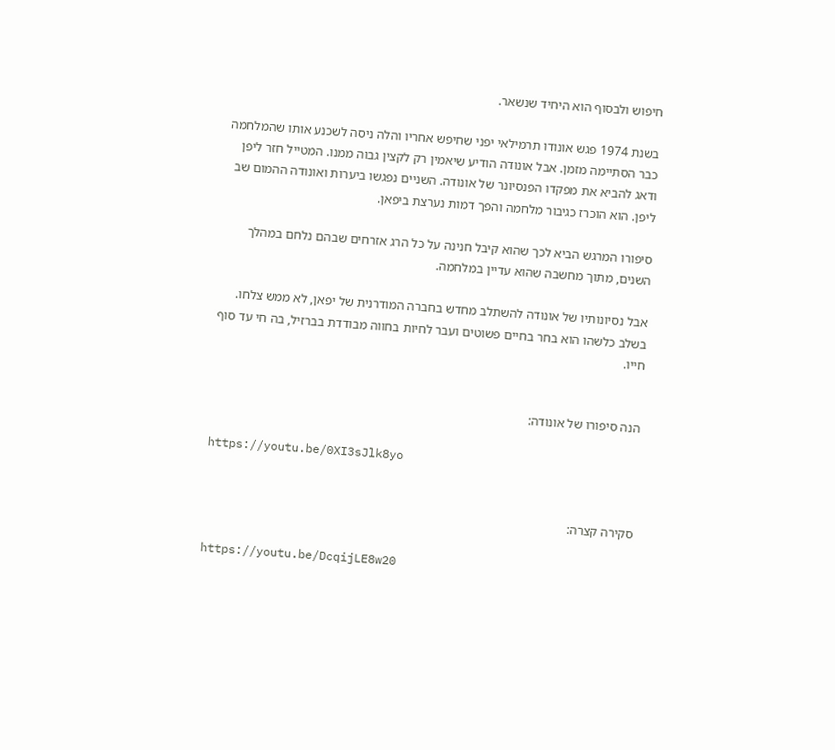חיפוש ולבסוף הוא היחיד שנשאר.

בשנת 1974 פגש אונודו תרמילאי יפני שחיפש אחריו והלה ניסה לשכנע אותו שהמלחמה כבר הסתיימה מזמן. אבל אונודה הודיע שיאמין רק לקצין גבוה ממנו. המטייל חזר ליפן ודאג להביא את מפקדו הפנסיונר של אונודה. השניים נפגשו ביערות ואונודה ההמום שב ליפן. הוא הוכרז כגיבור מלחמה והפך דמות נערצת ביפאן.

סיפורו המרגש הביא לכך שהוא קיבל חנינה על כל הרג אזרחים שבהם נלחם במהלך השנים, מתוך מחשבה שהוא עדיין במלחמה.

אבל נסיונותיו של אונודה להשתלב מחדש בחברה המודרנית של יפאן, לא ממש צלחו. בשלב כלשהו הוא בחר בחיים פשוטים ועבר לחיות בחווה מבודדת בברזיל, בה חי עד סוף חייו.


הנה סיפורו של אונודה:

https://youtu.be/0XI3sJlk8yo


סקירה קצרה:

https://youtu.be/DcqijLE8w20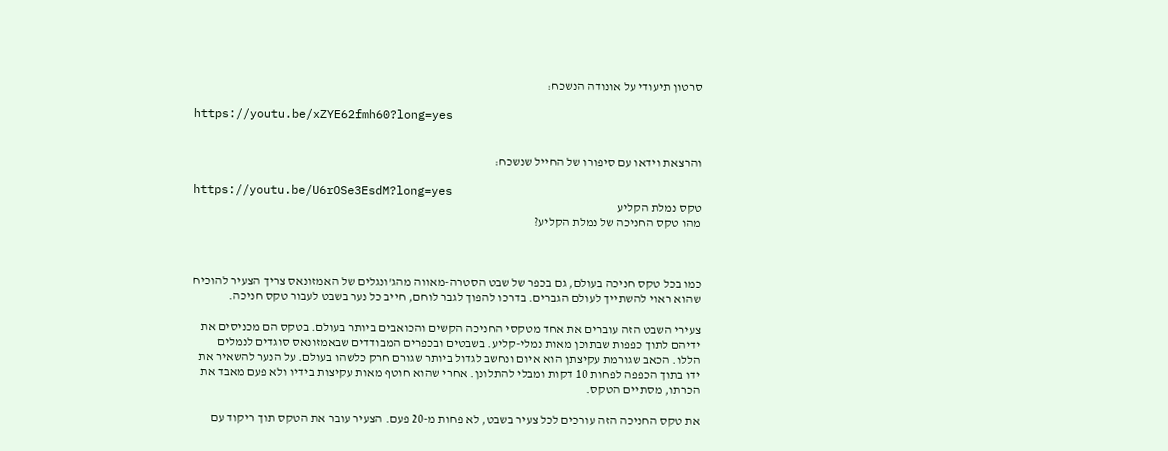סרטון תיעודי על אונודה הנשכח:

https://youtu.be/xZYE62fmh60?long=yes


והרצאת וידאו עם סיפורו של החייל שנשכח:

https://youtu.be/U6rOSe3EsdM?long=yes
טקס נמלת הקליע
מהו טקס החניכה של נמלת הקליע?



כמו בכל טקס חניכה בעולם, גם בכפר של שבט הסטרה-מאווה מהג'ונגלים של האמזונאס צריך הצעיר להוכיח שהוא ראוי להשתייך לעולם הגברים. בדרכו להפוך לגבר לוחם, חייב כל נער בשבט לעבור טקס חניכה.

צעירי השבט הזה עוברים את אחד מטקסי החניכה הקשים והכואבים ביותר בעולם. בטקס הם מכניסים את ידיהם לתוך כפפות שבתוכן מאות נמלי-קליע. בשבטים ובכפרים המבודדים שבאמזונאס סוגדים לנמלים הללו. הכאב שגורמת עקיצתן הוא איום ונחשב לגדול ביותר שגורם חרק כלשהו בעולם. על הנער להשאיר את ידו בתוך הכפפה לפחות 10 דקות ומבלי להתלונן. אחרי שהוא חוטף מאות עקיצות בידיו ולא פעם מאבד את הכרתו, מסתיים הטקס.

את טקס החניכה הזה עורכים לכל צעיר בשבט, לא פחות מ-20 פעם. הצעיר עובר את הטקס תוך ריקוד עם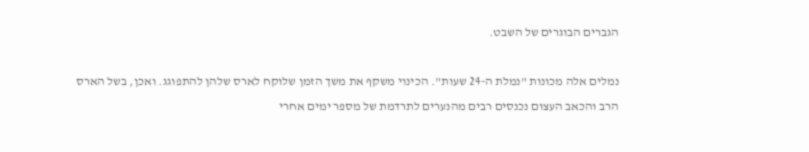הגברים הבוגרים של השבט.

נמלים אלה מכונות "נמלת ה-24 שעות". הכינוי משקף את משך הזמן שלוקח לארס שלהן להתפוגג. ואכן, בשל הארס הרב והכאב העצום נכנסים רבים מהנערים לתרדמת של מספר ימים אחרי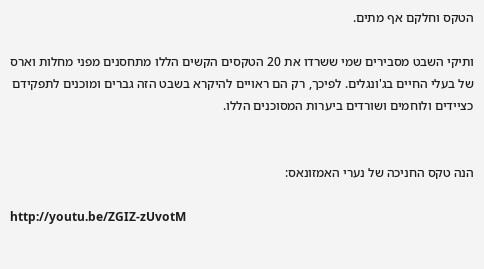הטקס וחלקם אף מתים.

ותיקי השבט מסבירים שמי ששרדו את 20 הטקסים הקשים הללו מתחסנים מפני מחלות וארס של בעלי החיים בג'ונגלים. לפיכך, רק הם ראויים להיקרא בשבט הזה גברים ומוכנים לתפקידם כציידים ולוחמים ושורדים ביערות המסוכנים הללו.


הנה טקס החניכה של נערי האמזונאס:

http://youtu.be/ZGIZ-zUvotM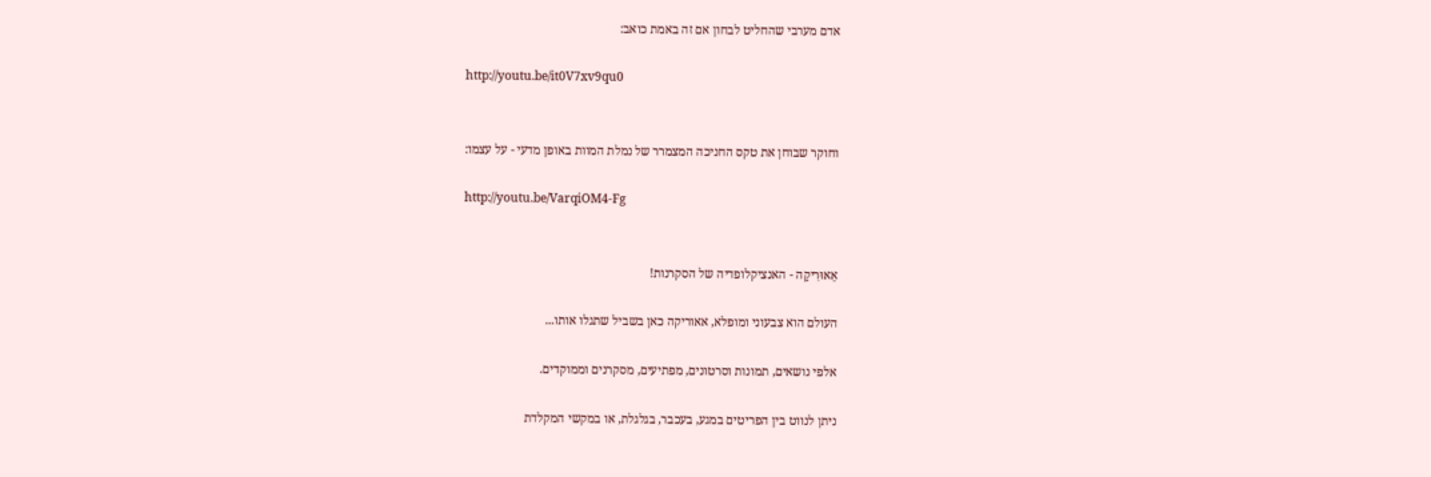אדם מערבי שהחליט לבחון אם זה באמת כואב:

http://youtu.be/it0V7xv9qu0


וחוקר שבוחן את טקס החניכה המצמרר של נמלת המוות באופן מדעי - על עצמו:

http://youtu.be/VarqiOM4-Fg


אֵאוּרִיקַה - האנציקלופדיה של הסקרנות!

העולם הוא צבעוני ומופלא, אאוריקה כאן בשביל שתגלו אותו...

אלפי נושאים, תמונות וסרטונים, מפתיעים, מסקרנים וממוקדים.

ניתן לנווט בין הפריטים במגע, בעכבר, בגלגלת, או במקשי המקלדת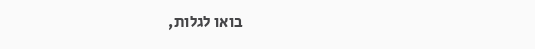בואו לגלות,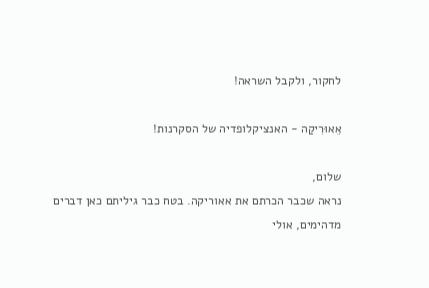לחקור, ולקבל השראה!

אֵאוּרִיקַה - האנציקלופדיה של הסקרנות!

שלום,
נראה שכבר הכרתם את אאוריקה. בטח כבר גיליתם כאן דברים מדהימים, אולי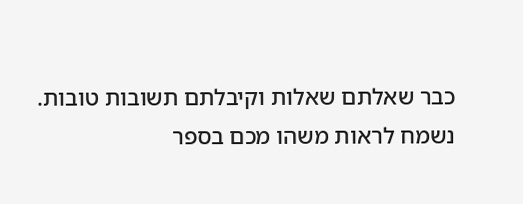כבר שאלתם שאלות וקיבלתם תשובות טובות.
נשמח לראות משהו מכם בספר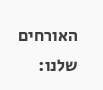האורחים שלנו: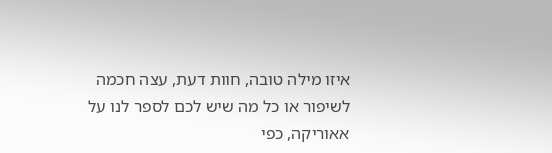איזו מילה טובה, חוות דעת, עצה חכמה לשיפור או כל מה שיש לכם לספר לנו על אאוריקה, כפי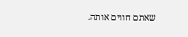שאתם חווים אותה.